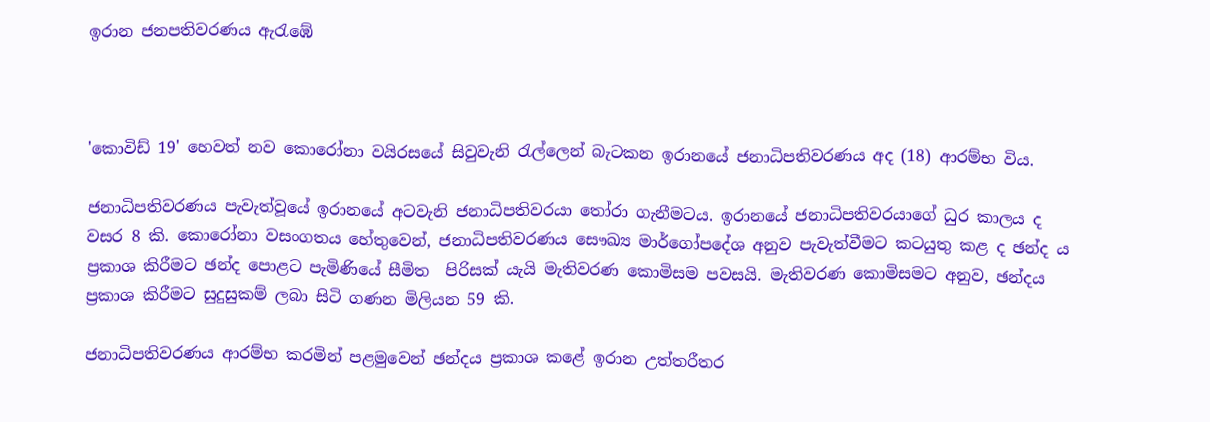ඉරාන ජනපතිවරණය ඇරැඹේ



'කොවිඩ් 19' හෙවත් නව කොරෝනා වයිරසයේ සිවුවැනි රැල්ලෙන් බැටකන ඉරානයේ ජනාධිපතිවරණය අද (18) ආරම්භ විය.

ජනාධිපතිවරණය පැවැත්වූයේ ඉරානයේ අටවැනි ජනාධිපතිවරයා තෝරා ගැනීමටය. ඉරානයේ ජනාධිපතිවරයාගේ ධුර කාලය ද වසර 8 කි. කොරෝනා වසංගතය හේතුවෙන්, ජනාධිපතිවරණය සෞඛ්‍ය මාර්ගෝපදේශ අනුව පැවැත්වීමට කටයුතු කළ ද ඡන්ද ය ප්‍රකාශ කිරීමට ඡන්ද පොළට පැමිණියේ සීමිත  පිරිසක් යැයි මැතිවරණ කොමිසම පවසයි. මැතිවරණ කොමිසමට අනුව, ඡන්දය ප්‍රකාශ කිරීමට සුදුසුකම් ලබා සිටි ගණන මිලියන 59 කි.

ජනාධිපතිවරණය ආරම්භ කරමින් පළමුවෙන් ඡන්දය ප්‍රකාශ කළේ ඉරාන උත්තරීතර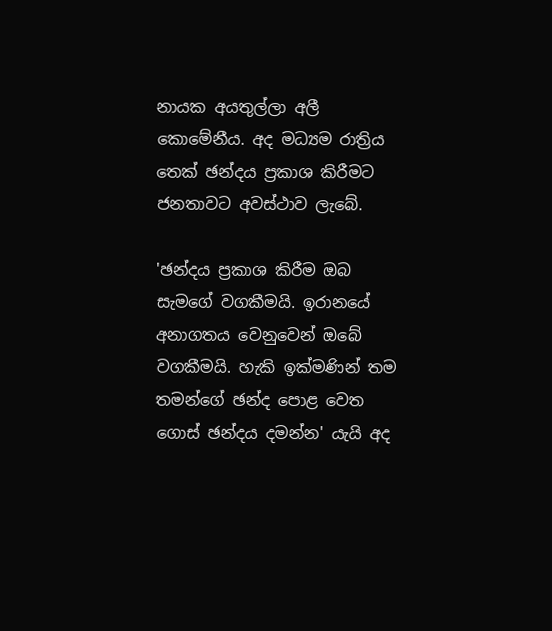නායක අයතුල්ලා අලී කොමේනීය. අද මධ්‍යම රාත්‍රිය තෙක් ඡන්දය ප්‍රකාශ කිරීමට ජනතාවට අවස්ථාව ලැබේ.

'ඡන්දය ප්‍රකාශ කිරීම ඔබ සැමගේ වගකීමයි. ඉරානයේ අනාගතය වෙනුවෙන් ඔබේ වගකීමයි. හැකි ඉක්මණින් තම තමන්ගේ ඡන්ද පොළ වෙත ගොස් ඡන්දය දමන්න' යැයි අද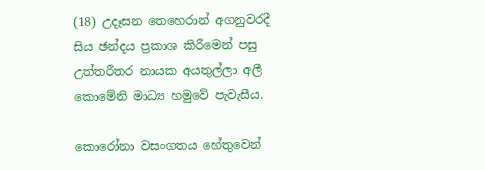(18) උදෑසන තෙහෙරාන් අගනුවරදී සිය ඡන්දය ප්‍රකාශ කිරීමෙන් පසු උත්තරීතර නායක අයතුල්ලා අලී කොමේනි මාධ්‍ය හමුවේ පැවැසීය.

කොරෝනා වසංගතය හේතුවෙන්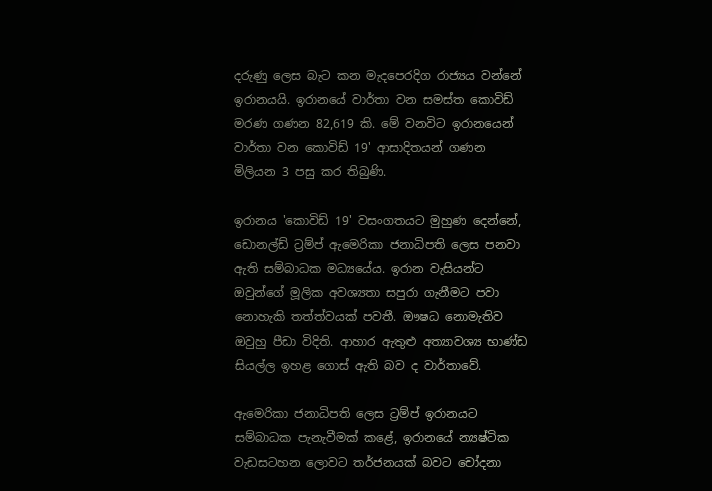දරුණු ලෙස බැට කන මැදපෙරදිග රාජ්‍යය වන්නේ ඉරානයයි. ඉරානයේ වාර්තා වන සමස්ත කොවිඩ් මරණ ගණන 82,619 කි. මේ වනවිට ඉරානයෙන් වාර්තා වන කොවිඩ් 19' ආසාදිතයන් ගණන මිලියන 3 පසු කර තිබුණි.

ඉරානය 'කොවිඩ් 19' වසංගතයට මුහුණ දෙන්නේ, ඩොනල්ඩ් ට්‍රම්ප් ඇමෙරිකා ජනාධිපති ලෙස පනවා ඇති සම්බාධක මධ්‍යයේය. ඉරාන වැසියන්ට ඔවුන්ගේ මූලික අවශ්‍යතා සපුරා ගැනීමට පවා නොහැකි තත්ත්වයක් පවතී. ඖෂධ නොමැතිව ඔවුහු පීඩා විදිති. ආහාර ඇතුළු අත්‍යාවශ්‍ය භාණ්ඩ සියල්ල ඉහළ ගොස් ඇති බව ද වාර්තාවේ.

ඇමෙරිකා ජනාධිපති ලෙස ට්‍රම්ප් ඉරානයට සම්බාධක පැනැවීමක් කළේ, ඉරානයේ න්‍යෂ්ටික වැඩසටහන ලොවට තර්ජනයක් බවට චෝදනා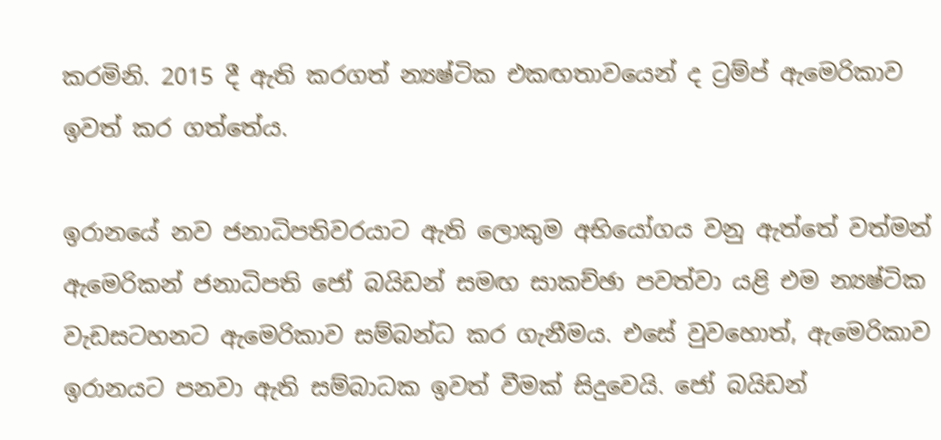කරමිනි. 2015 දී ඇති කරගත් න්‍යෂ්ටික එකඟතාවයෙන් ද ට්‍රම්ප් ඇමෙරිකාව ඉවත් කර ගත්තේය.

ඉරානයේ නව ජනාධිපතිවරයාට ඇති ලොකුම අභියෝගය වනු ඇත්තේ වත්මන් ඇමෙරිකන් ජනාධිපති ජෝ බයිඩන් සමඟ සාකච්ඡා පවත්වා යළි එම න්‍යෂ්ටික වැඩසටහනට ඇමෙරිකාව සම්බන්ධ කර ගැනීමය. එසේ වුවහොත්, ඇමෙරිකාව ඉරානයට පනවා ඇති සම්බාධක ඉවත් වීමක් සිදුවෙයි. ජෝ බයිඩන්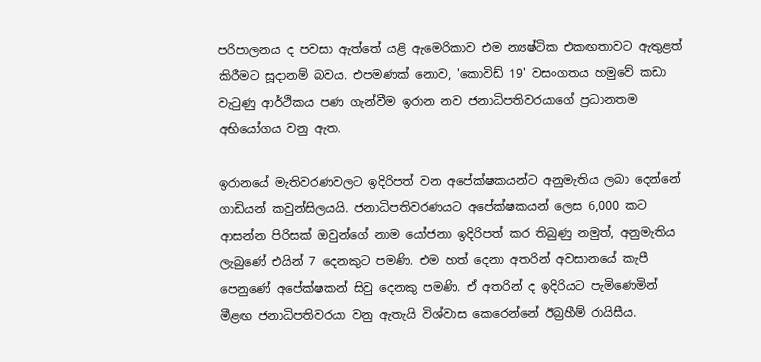පරිපාලනය ද පවසා ඇත්තේ යළි ඇමෙරිකාව එම න්‍යෂ්ටික එකඟතාවට ඇතුළත් කිරීමට සූදානම් බවය. එපමණක් නොව, 'කොවිඩ් 19' වසංගතය හමුවේ කඩා වැටුණු ආර්ථිකය පණ ගැන්වීම ඉරාන නව ජනාධිපතිවරයාගේ ප්‍රධානතම අභියෝගය වනු ඇත.

ඉරානයේ මැතිවරණවලට ඉදිරිපත් වන අපේක්ෂකයන්ට අනුමැතිය ලබා දෙන්නේ ගාඩියන් කවුන්සිලයයි. ජනාධිපතිවරණයට අපේක්ෂකයන් ලෙස 6,000 කට ආසන්න පිරිසක් ඔවුන්ගේ නාම යෝජනා ඉදිරිපත් කර තිබුණු නමුත්, අනුමැතිය ලැබුණේ එයින් 7 දෙනකුට පමණි. එම හත් දෙනා අතරින් අවසානයේ කැපී පෙනුණේ අපේක්ෂකන් සිවු දෙනකු පමණි. ඒ අතරින් ද ඉදිරියට පැමිණෙමින් මීළඟ ජනාධිපතිවරයා වනු ඇතැයි විශ්වාස කෙරෙන්නේ ඊබ්‍රහීම් රායිසීය.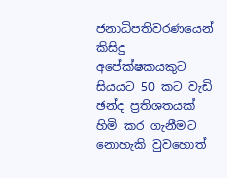ජනාධිපතිවරණයෙන් කිසිදු අපේක්ෂකයකුට සියයට 50 කට වැඩි ඡන්ද ප්‍රතිශතයක් හිමි කර ගැනීමට නොහැකි වුවහොත්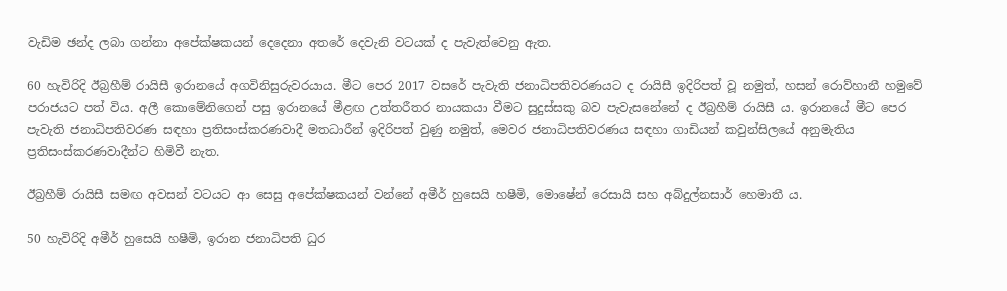වැඩිම ඡන්ද ලබා ගන්නා අපේක්ෂකයන් දෙදෙනා අතරේ දෙවැනි වටයක් ද පැවැත්වෙනු ඇත.

60 හැවිරිදි ඊබ්‍රහීම් රායිසී ඉරානයේ අගවිනිසුරුවරයාය. මීට පෙර 2017 වසරේ පැවැති ජනාධිපතිවරණයට ද රායිසී ඉදිරිපත් වූ නමුත්, හසන් රොව්හානී හමුවේ පරාජයට පත් විය. අලී කොමේනිගෙන් පසු ඉරානයේ මීළඟ උත්තරීතර නායකයා වීමට සුදුස්සකු බව පැවැසනේනේ ද ඊබ්‍රහීම් රායිසී ය. ඉරානයේ මීට පෙර පැවැති ජනාධිපතිවරණ සඳහා ප්‍රතිසංස්කරණවාදී මතධාරීන් ඉදිරිපත් වුණු නමුත්, මෙවර ජනාධිපතිවරණය සඳහා ගාඩියන් කවුන්සිලයේ අනුමැතිය ප්‍රතිසංස්කරණවාදීන්ට හිමිවී නැත.

ඊබ්‍රහීම් රායිසී සමඟ අවසන් වටයට ආ සෙසු අපේක්ෂකයන් වන්නේ අමීර් හුසෙයි හෂීමි, මොෂේන් රෙසායි සහ අබ්දුල්නසාර් හෙමාතී ය.

50 හැවිරිදි අමීර් හුසෙයි හෂීමි, ඉරාන ජනාධිපති ධුර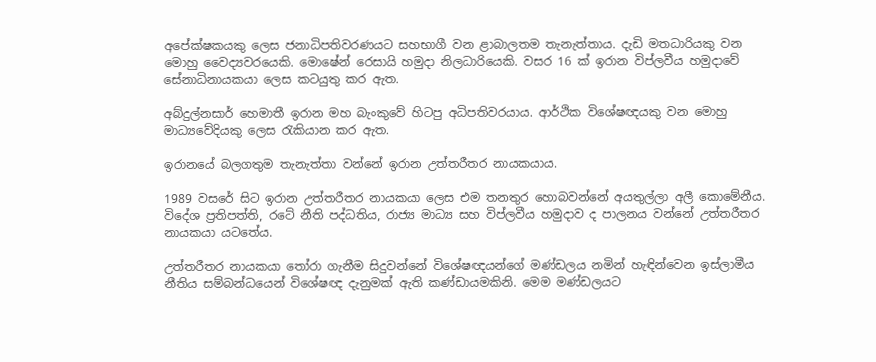අපේක්ෂකයකු ලෙස ජනාධිපතිවරණයට සහභාගී වන ළාබාලතම තැනැත්තාය. දැඩි මතධාරියකු වන මොහු වෛද්‍යවරයෙකි. මොෂේන් රෙසායි හමුදා නිලධාරියෙකි. වසර 16 ක් ඉරාන විප්ලවීය හමුදාවේ සේනාධිනායකයා ලෙස කටයුතු කර ඇත.

අබ්දුල්නසාර් හෙමාතී ඉරාන මහ බැංකුවේ හිටපු අධිපතිවරයාය. ආර්ථික විශේෂඥයකු වන මොහු මාධ්‍යවේදියකු ලෙස රැකියාන කර ඇත.

ඉරානයේ බලගතුම තැනැත්තා වන්නේ ඉරාන උත්තරීතර නායකයාය.

1989 වසරේ සිට ඉරාන උත්තරීතර නායකයා ලෙස එම තනතුර හොබවන්නේ අයතුල්ලා අලී කොමේනීය. විදේශ ප්‍රතිපත්ති, රටේ නීති පද්ධතිය, රාජ්‍ය මාධ්‍ය සහ විප්ලවීය හමුදාව ද පාලනය වන්නේ උත්තරීතර නායකයා යටතේය.

උත්තරීතර නායකයා තෝරා ගැනීම සිදුවන්නේ විශේෂඥයන්ගේ මණ්ඩලය නමින් හැඳින්වෙන ඉස්ලාමීය නීතිය සම්බන්ධයෙන් විශේෂඥ දැනුමක් ඇති කණ්ඩායමකිනි. මෙම මණ්ඩලයට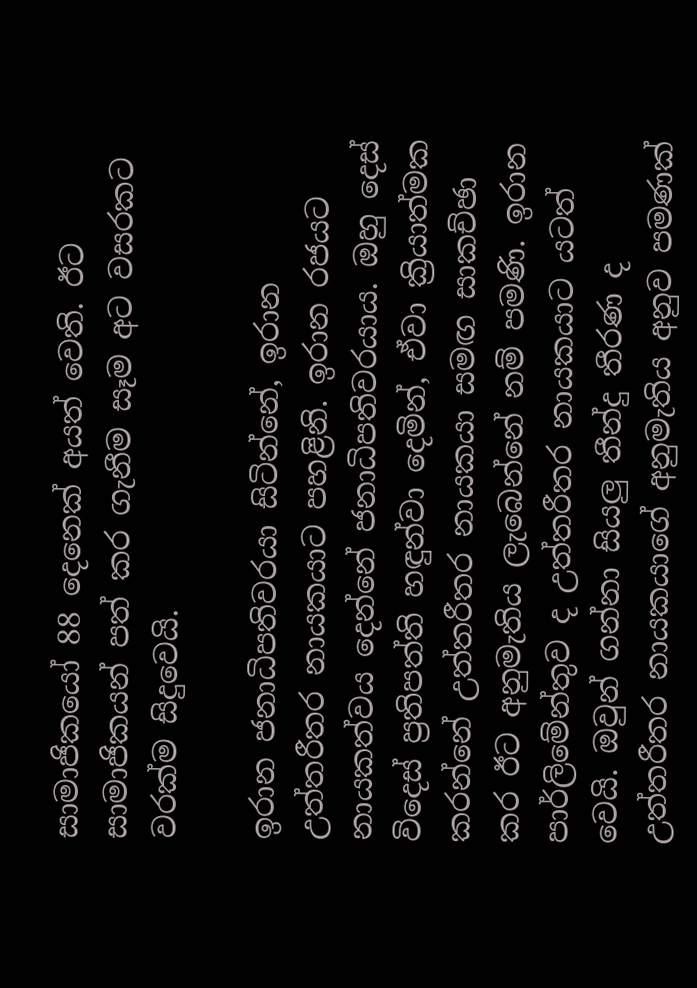සාමාජිකයෝ 88 දෙනෙක් අයත් වෙති. ඊට සාමාජිකයන් පත් කර ගැනීම සෑම අට වසරකට වරක්ම සිදුවෙයි.

ඉරාන ජනාධිපතිවරයා සිටින්නේ, ඉරාන උත්තරීතර නායකයාට පහළිනි. ඉරාන රජයට නායකත්වය දෙන්නේ ජනාධිපතිවරයාය. ඔහු දෙස් විදෙස් ප්‍රතිපත්ති හඳුන්වා දෙමින්, ඒවා ක්‍රියාත්මක කරන්නේ උත්තරීතර නායකයා සමඟ සාකච්ඡා කර ඊට අනුමැතිය ලැබෙන්නේ නම් පමණි. ඉරාන පාර්ලිමේන්තුව ද උත්තරීතර නායකයාට යටත් වෙයි. ඔවුන් ගන්නා සියලු තීන්දු තීරණ ද උත්තරීතර නායකයාගේ අනුමැතිය අනුව පමණක්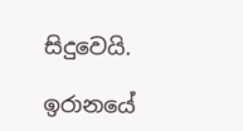සිදුවෙයි.

ඉරානයේ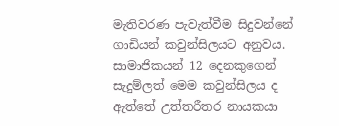මැතිවරණ පැවැත්වීම සිදුවන්නේ ගාඩියන් කවුන්සිලයට අනුවය. සාමාජිකයන් 12 දෙනකුගෙන් සැදුම්ලත් මෙම කවුන්සිලය ද ඇත්තේ උත්තරීතර නායකයා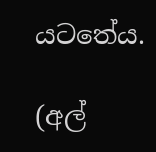යටතේය.

(අල්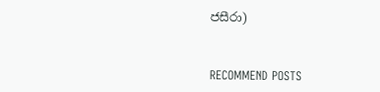ජසීරා)


RECOMMEND POSTS